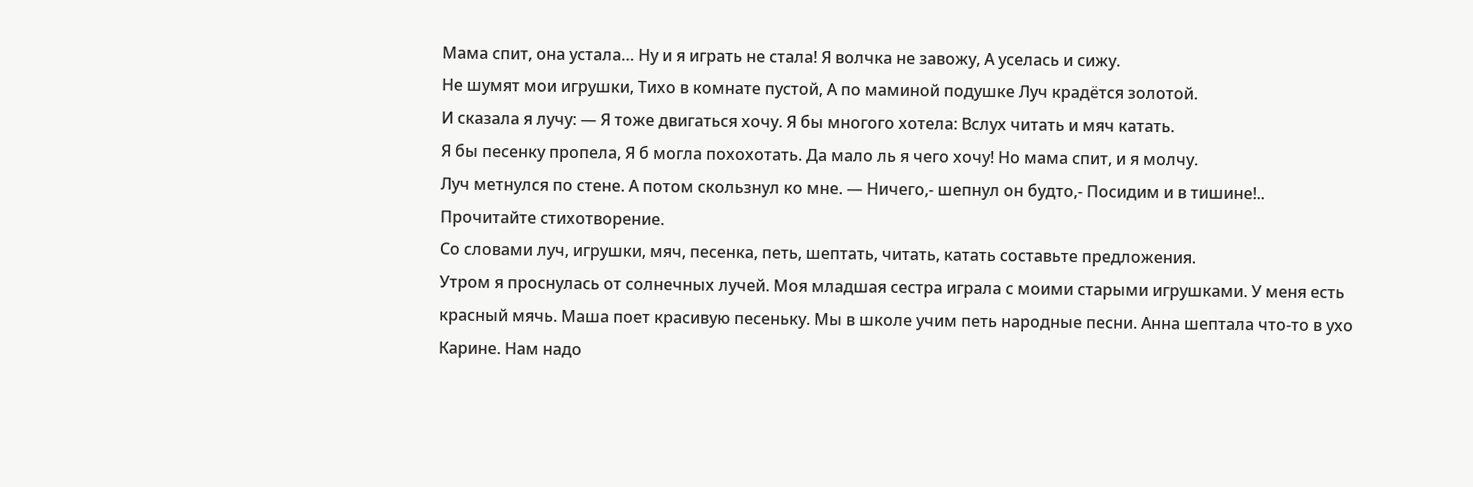Мама спит, она устала… Ну и я играть не стала! Я волчка не завожу, А уселась и сижу.
Не шумят мои игрушки, Тихо в комнате пустой, А по маминой подушке Луч крадётся золотой.
И сказала я лучу: — Я тоже двигаться хочу. Я бы многого хотела: Вслух читать и мяч катать.
Я бы песенку пропела, Я б могла похохотать. Да мало ль я чего хочу! Но мама спит, и я молчу.
Луч метнулся по стене. А потом скользнул ко мне. — Ничего,- шепнул он будто,- Посидим и в тишине!..
Прочитайте стихотворение.
Со словами луч, игрушки, мяч, песенка, петь, шептать, читать, катать составьте предложения.
Утром я проснулась от солнечных лучей. Моя младшая сестра играла с моими старыми игрушками. У меня есть красный мячь. Маша поет красивую песеньку. Мы в школе учим петь народные песни. Анна шептала что-то в ухо Карине. Нам надо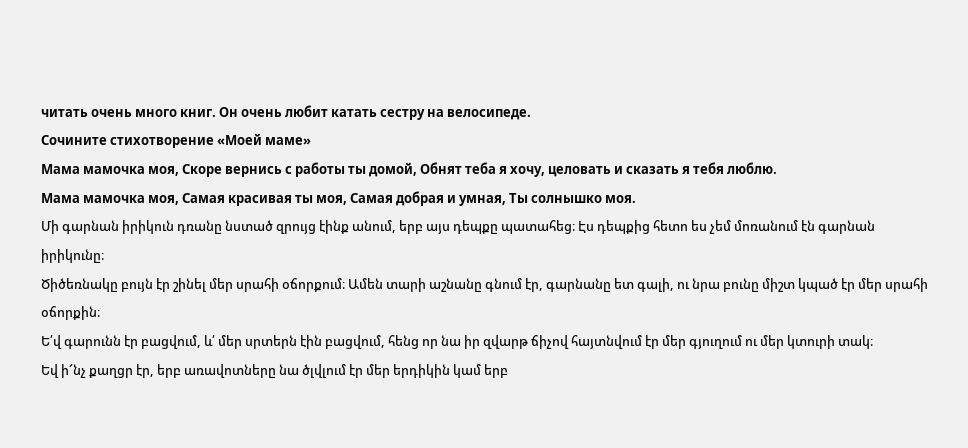читать очень много книг. Он очень любит катать сестру на велосипеде.
Сочините стихотворение «Моей маме»
Мама мамочка моя, Скоре вернись с работы ты домой, Обнят теба я хочу, целовать и сказать я тебя люблю.
Мама мамочка моя, Самая красивая ты моя, Самая добрая и умная, Ты солнышко моя.
Մի գարնան իրիկուն դռանը նստած զրույց էինք անում, երբ այս դեպքը պատահեց։ Էս դեպքից հետո ես չեմ մոռանում էն գարնան իրիկունը։
Ծիծեռնակը բույն էր շինել մեր սրահի օճորքում։ Ամեն տարի աշնանը գնում էր, գարնանը ետ գալի, ու նրա բունը միշտ կպած էր մեր սրահի օճորքին։
Ե՛վ գարունն էր բացվում, և՛ մեր սրտերն էին բացվում, հենց որ նա իր զվարթ ճիչով հայտնվում էր մեր գյուղում ու մեր կտուրի տակ։
Եվ ի՜նչ քաղցր էր, երբ առավոտները նա ծլվլում էր մեր երդիկին կամ երբ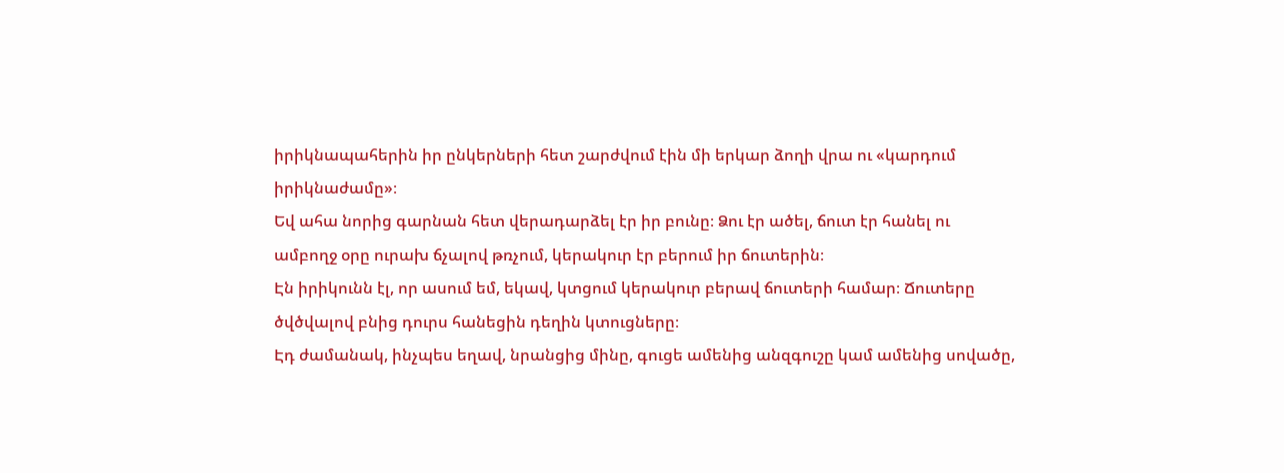իրիկնապահերին իր ընկերների հետ շարժվում էին մի երկար ձողի վրա ու «կարդում իրիկնաժամը»։
Եվ ահա նորից գարնան հետ վերադարձել էր իր բունը։ Ձու էր ածել, ճուտ էր հանել ու ամբողջ օրը ուրախ ճչալով թռչում, կերակուր էր բերում իր ճուտերին։
Էն իրիկունն էլ, որ ասում եմ, եկավ, կտցում կերակուր բերավ ճուտերի համար։ Ճուտերը ծվծվալով բնից դուրս հանեցին դեղին կտուցները։
Էդ ժամանակ, ինչպես եղավ, նրանցից մինը, գուցե ամենից անզգուշը կամ ամենից սովածը,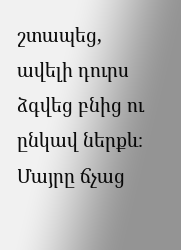շտապեց, ավելի դուրս ձգվեց բնից ու ընկավ ներքև։
Մայրը ճչաց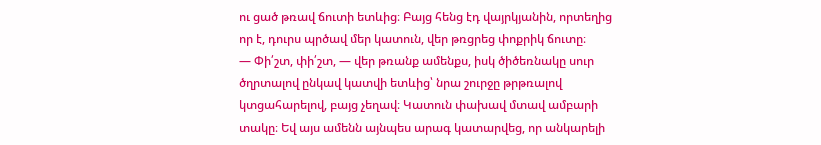ու ցած թռավ ճուտի ետևից։ Բայց հենց էդ վայրկյանին, որտեղից որ է, դուրս պրծավ մեր կատուն, վեր թռցրեց փոքրիկ ճուտը։
— Փի՛շտ, փի՛շտ, — վեր թռանք ամենքս, իսկ ծիծեռնակը սուր ծղրտալով ընկավ կատվի ետևից՝ նրա շուրջը թրթռալով կտցահարելով, բայց չեղավ։ Կատուն փախավ մտավ ամբարի տակը։ Եվ այս ամենն այնպես արագ կատարվեց, որ անկարելի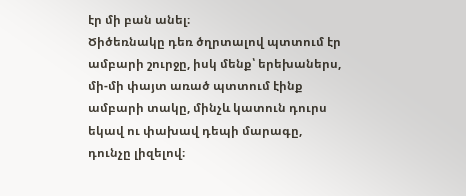էր մի բան անել։
Ծիծեռնակը դեռ ծղրտալով պտտում էր ամբարի շուրջը, իսկ մենք՝ երեխաներս, մի-մի փայտ առած պտտում էինք ամբարի տակը, մինչև կատուն դուրս եկավ ու փախավ դեպի մարագը, դունչը լիզելով։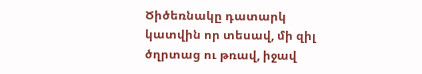Ծիծեռնակը դատարկ կատվին որ տեսավ, մի զիլ ծղրտաց ու թռավ, իջավ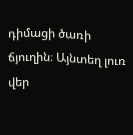դիմացի ծառի ճյուղին։ Այնտեղ լուռ վեր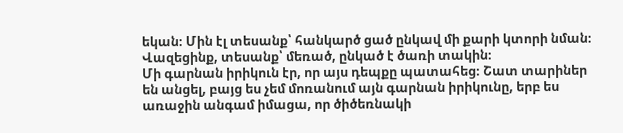եկան։ Մին էլ տեսանք՝ հանկարծ ցած ընկավ մի քարի կտորի նման։ Վազեցինք, տեսանք՝ մեռած, ընկած է ծառի տակին։
Մի գարնան իրիկուն էր, որ այս դեպքը պատահեց։ Շատ տարիներ են անցել, բայց ես չեմ մոռանում այն գարնան իրիկունը, երբ ես առաջին անգամ իմացա, որ ծիծեռնակի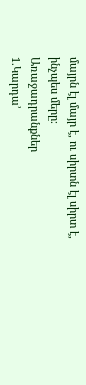մայրն էլ մայր է, ու սիրտն էլ սիրտ է, ինչպես մերը։
Առաջադրանքներ
1.Կարդա’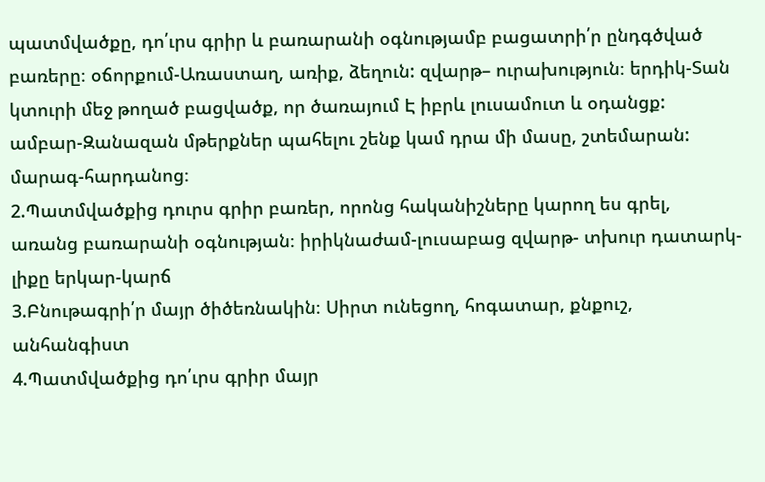պատմվածքը, դո՛ւրս գրիր և բառարանի օգնությամբ բացատրի՛ր ընդգծված բառերը։ օճորքում-Առաստաղ, առիք, ձեղուն: զվարթ– ուրախություն։ երդիկ-Տան կտուրի մեջ թողած բացվածք, որ ծառայում Է իբրև լուսամուտ և օդանցք: ամբար-Զանազան մթերքներ պահելու շենք կամ դրա մի մասը, շտեմարան: մարագ-հարդանոց։
2.Պատմվածքից դուրս գրիր բառեր, որոնց հականիշները կարող ես գրել, առանց բառարանի օգնության։ իրիկնաժամ-լուսաբաց զվարթ- տխուր դատարկ-լիքը երկար-կարճ
3.Բնութագրի՛ր մայր ծիծեռնակին։ Սիրտ ունեցող, հոգատար, քնքուշ, անհանգիստ
4.Պատմվածքից դո՛ւրս գրիր մայր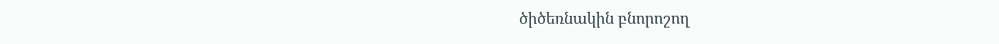ծիծեռնակին բնորոշող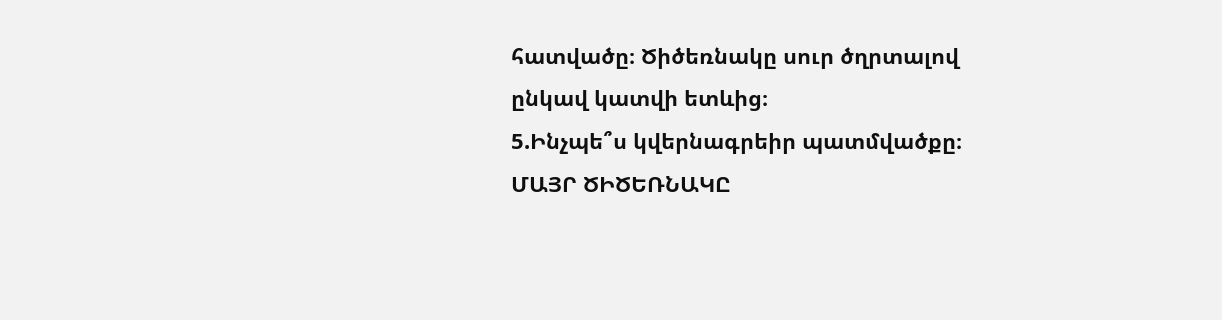հատվածը։ Ծիծեռնակը սուր ծղրտալով ընկավ կատվի ետևից։
5.Ինչպե՞ս կվերնագրեիր պատմվածքը։ ՄԱՅՐ ԾԻԾԵՌՆԱԿԸ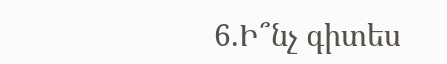6.Ի՞նչ գիտես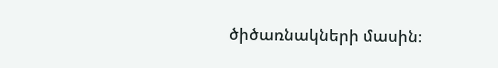ծիծառնակների մասին։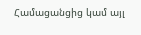Համացանցից կամ այլ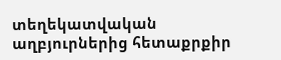տեղեկատվական աղբյուրներից հետաքրքիր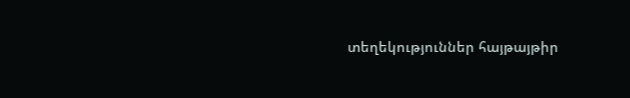տեղեկություններ հայթայթիր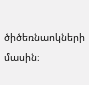ծիծեռնաոկների մասին։